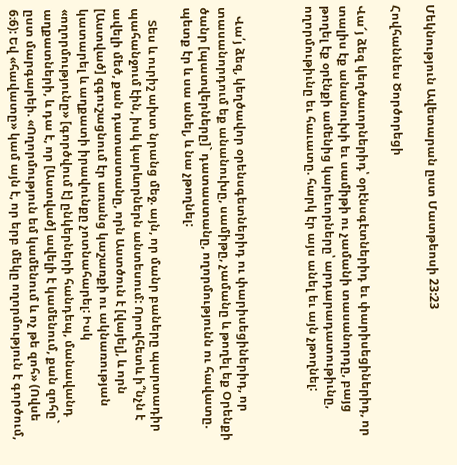Մեկնություն Ավետարան ըստ Մատթեոսի 23:23

Հովհաննես Ծործորեցի

Վա՜յ ձեզ կեղծաւորներիդ՝ օրէնսգէտներիդ եւ փարիսեցիներիդ, որ տալիս էք անանուխի եւ սամիթի ու չամանի տասանորդը, բայց թողել էք օրէնքի ամենից կարեւորները՝ արդարադատութիւնը, ողորմութիւնը եւ հաւատը. հարկ էր այս անել եւ այն չթողնել:



   Վա՛յ ձեզ, կեղծավոր օրենսգետներիդ ու փարիսեցիներիդ, որ տասանորդում եք անանուխը, սամիթը, չամանը և թողել եք Օրենքի ծանր [պատվերները]` դատաստանը, ողորմությունն ու հավատը. պետք էր և սա անել, և նա չթողնել:

    Տես և ուրիշ ախտ նրանց մեջ. այն, որ մանր բաները պարտադիր պահանջում էին, իսկ կարևորներն անտեսում: Որովհետև ի՞նչն է ավելի մեծ, քան դատաստանը, որն Աստծուն է [վայել], և որն [Աստված] զգուշացնում էր առանց կաշառքի ու ակնառության կատարել և աղքատի իրավունքը չոտնահարել: Իսկ «ողորմությունը» [գործվում է] ընկերների հանդեպ, մանավանդ աղքատների, և դա է, որ [Աստված] ավելի է կամենում, քան զոհը` ըստ մարգարեի. «Ողորմություն եմ կամենում և ոչ թե զոհ» (Ովսե 6։6): Եվ «հավատը» կամ այն է, որ երբ մեկը ողորմություն է գործում,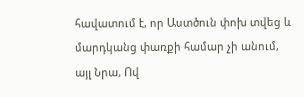հավատում է, որ Աստծուն փոխ տվեց և մարդկանց փառքի համար չի անում, այլ Նրա, Ով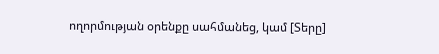ողորմության օրենքը սահմանեց, կամ [Տերը]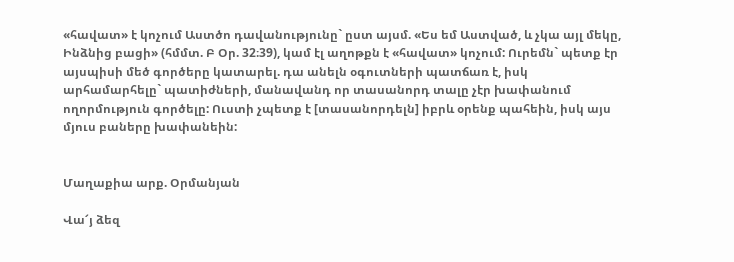«հավատ» է կոչում Աստծո դավանությունը` ըստ այսմ. «Ես եմ Աստված, և չկա այլ մեկը, Ինձնից բացի» (հմմտ. Բ Օր. 32։39), կամ էլ աղոթքն է «հավատ» կոչում: Ուրեմն` պետք էր այսպիսի մեծ գործերը կատարել. դա անելն օգուտների պատճառ է, իսկ արհամարհելը` պատիժների, մանավանդ որ տասանորդ տալը չէր խափանում ողորմություն գործելը: Ուստի չպետք է [տասանորդելն] իբրև օրենք պահեին, իսկ այս մյուս բաները խափանեին:


Մաղաքիա արք. Օրմանյան

Վա՜յ ձեզ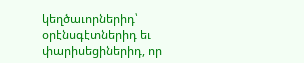կեղծաւորներիդ՝ օրէնսգէտներիդ եւ փարիսեցիներիդ, որ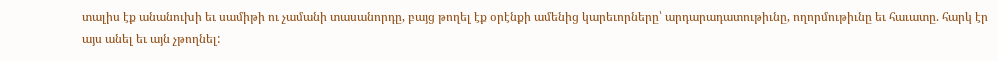տալիս էք անանուխի եւ սամիթի ու չամանի տասանորդը, բայց թողել էք օրէնքի ամենից կարեւորները՝ արդարադատութիւնը, ողորմութիւնը եւ հաւատը. հարկ էր այս անել եւ այն չթողնել: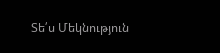Տե՛ս Մեկնություն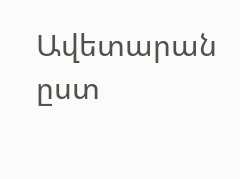Ավետարան ըստ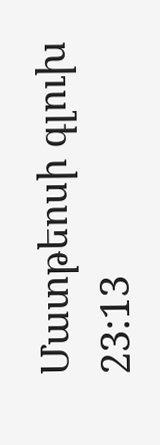Մատթեոսի գլուխ 23:13